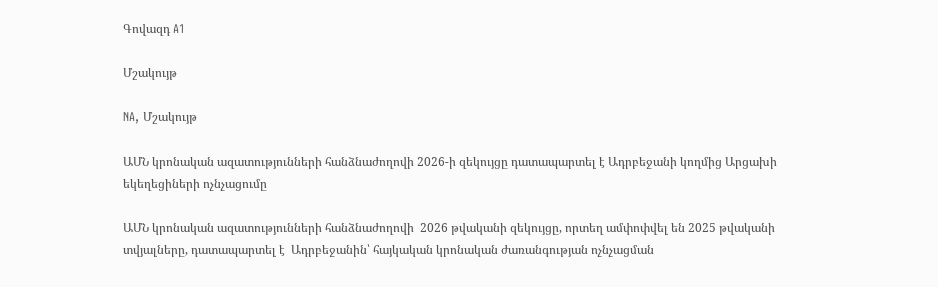Գովազդ A1

Մշակույթ

NA, Մշակույթ

ԱՄՆ կրոնական ազատությունների հանձնաժողովի 2026-ի զեկույցը դատապարտել է Ադրբեջանի կողմից Արցախի եկեղեցիների ոչնչացումը

ԱՄՆ կրոնական ազատությունների հանձնաժողովի  2026 թվականի զեկույցը, որտեղ ամփոփվել են 2025 թվականի տվյալները, դատապարտել է  Ադրբեջանին՝ հայկական կրոնական ժառանգության ոչնչացման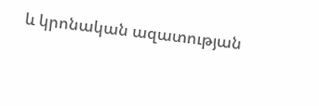և կրոնական ազատության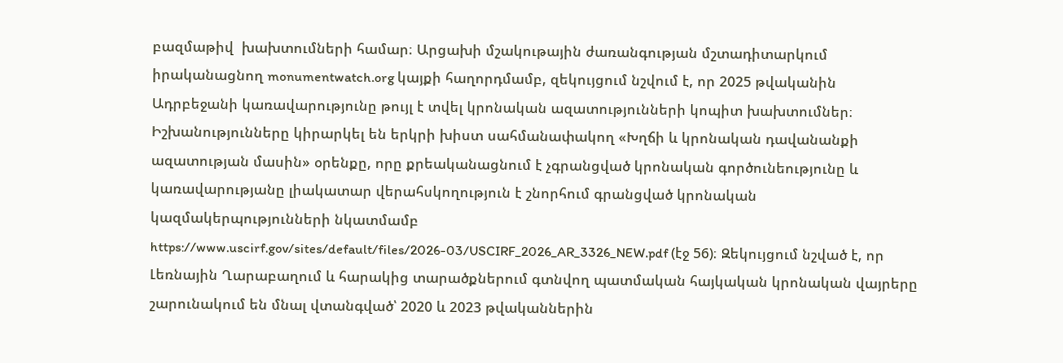բազմաթիվ  խախտումների համար։ Արցախի մշակութային ժառանգության մշտադիտարկում իրականացնող monumentwatch.org կայքի հաղորդմամբ, զեկույցում նշվում է, որ 2025 թվականին Ադրբեջանի կառավարությունը թույլ է տվել կրոնական ազատությունների կոպիտ խախտումներ։ Իշխանությունները կիրարկել են երկրի խիստ սահմանափակող «Խղճի և կրոնական դավանանքի ազատության մասին» օրենքը, որը քրեականացնում է չգրանցված կրոնական գործունեությունը և կառավարությանը լիակատար վերահսկողություն է շնորհում գրանցված կրոնական կազմակերպությունների նկատմամբ https://www.uscirf.gov/sites/default/files/2026-03/USCIRF_2026_AR_3326_NEW.pdf (էջ 56)։ Զեկույցում նշված է, որ Լեռնային Ղարաբաղում և հարակից տարածքներում գտնվող պատմական հայկական կրոնական վայրերը շարունակում են մնալ վտանգված՝ 2020 և 2023 թվականներին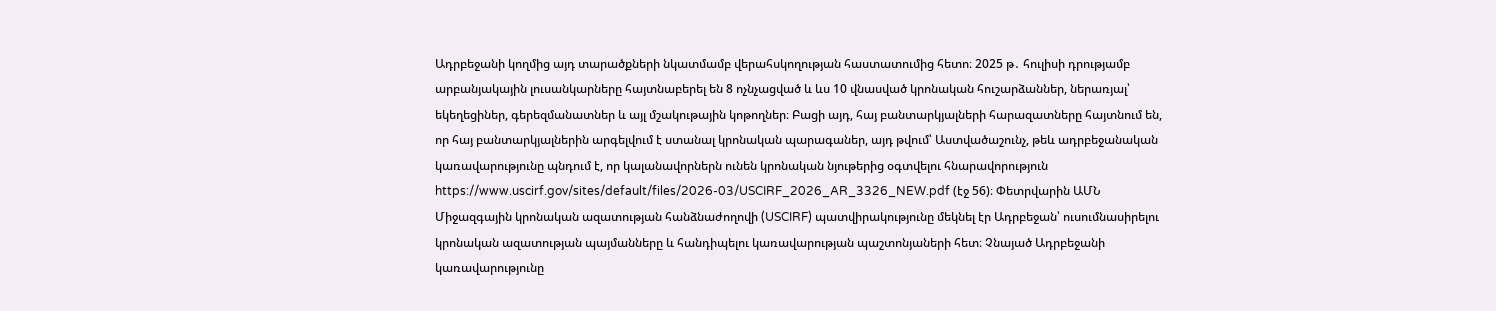Ադրբեջանի կողմից այդ տարածքների նկատմամբ վերահսկողության հաստատումից հետո։ 2025 թ․ հուլիսի դրությամբ արբանյակային լուսանկարները հայտնաբերել են 8 ոչնչացված և ևս 10 վնասված կրոնական հուշարձաններ, ներառյալ՝ եկեղեցիներ, գերեզմանատներ և այլ մշակութային կոթողներ։ Բացի այդ, հայ բանտարկյալների հարազատները հայտնում են, որ հայ բանտարկյալներին արգելվում է ստանալ կրոնական պարագաներ, այդ թվում՝ Աստվածաշունչ, թեև ադրբեջանական կառավարությունը պնդում է, որ կալանավորներն ունեն կրոնական նյութերից օգտվելու հնարավորություն https://www.uscirf.gov/sites/default/files/2026-03/USCIRF_2026_AR_3326_NEW.pdf (էջ 56)։ Փետրվարին ԱՄՆ Միջազգային կրոնական ազատության հանձնաժողովի (USCIRF) պատվիրակությունը մեկնել էր Ադրբեջան՝ ուսումնասիրելու կրոնական ազատության պայմանները և հանդիպելու կառավարության պաշտոնյաների հետ։ Չնայած Ադրբեջանի կառավարությունը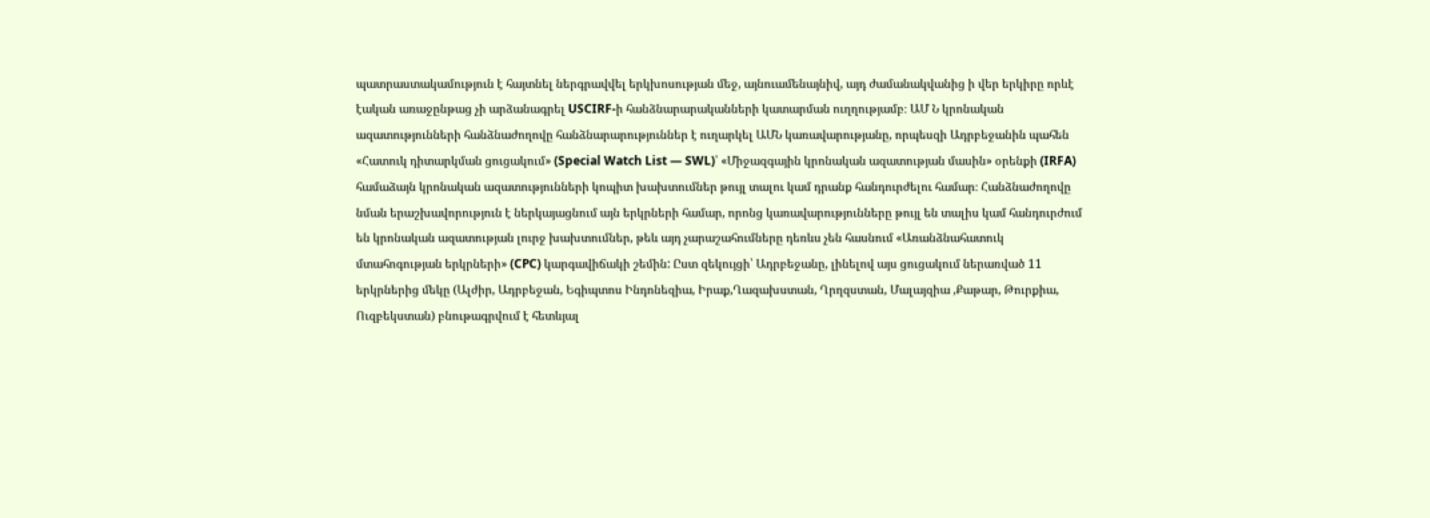պատրաստակամություն է հայտնել ներգրավվել երկխոսության մեջ, այնուամենայնիվ, այդ ժամանակվանից ի վեր երկիրը որևէ էական առաջընթաց չի արձանագրել USCIRF-ի հանձնարարականների կատարման ուղղությամբ։ ԱՄ Ն կրոնական ազատությունների հանձնաժողովը հանձնարարություններ է ուղարկել ԱՄՆ կառավարությանը, որպեսզի Ադրբեջանին պահեն «Հատուկ դիտարկման ցուցակում» (Special Watch List — SWL)՝ «Միջազգային կրոնական ազատության մասին» օրենքի (IRFA) համաձայն կրոնական ազատությունների կոպիտ խախտումներ թույլ տալու կամ դրանք հանդուրժելու համար։ Հանձնաժողովը նման երաշխավորություն է ներկայացնում այն երկրների համար, որոնց կառավարությունները թույլ են տալիս կամ հանդուրժում են կրոնական ազատության լուրջ խախտումներ, թեև այդ չարաշահումները դեռևս չեն հասնում «Առանձնահատուկ մտահոգության երկրների» (CPC) կարգավիճակի շեմին: Ըստ զեկույցի՝ Ադրբեջանը, լինելով այս ցուցակում ներառված 11 երկրներից մեկը (Ալժիր, Ադրբեջան, Եգիպտոս Ինդոնեզիա, Իրաք,Ղազախստան, Ղրղզստան, Մալայզիա ,Քաթար, Թուրքիա, Ուզբեկստան) բնութագրվում է հետևյալ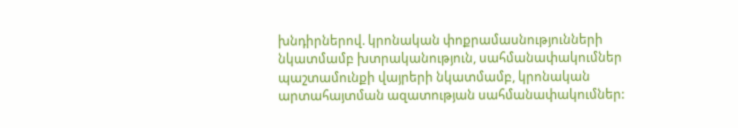խնդիրներով. կրոնական փոքրամասնությունների նկատմամբ խտրականություն, սահմանափակումներ պաշտամունքի վայրերի նկատմամբ, կրոնական արտահայտման ազատության սահմանափակումներ: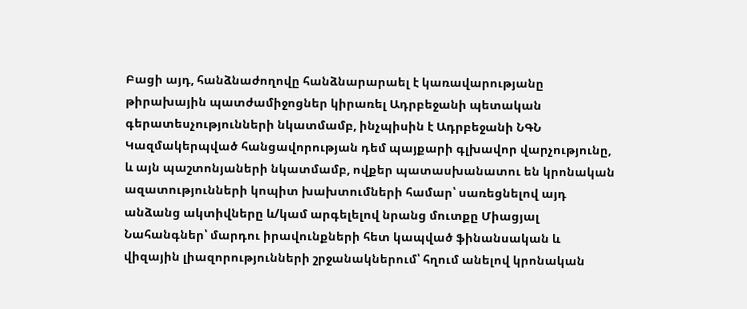Բացի այդ, հանձնաժողովը հանձնարարաել է կառավարությանը թիրախային պատժամիջոցներ կիրառել Ադրբեջանի պետական գերատեսչությունների նկատմամբ, ինչպիսին է Ադրբեջանի ՆԳՆ Կազմակերպված հանցավորության դեմ պայքարի գլխավոր վարչությունը, և այն պաշտոնյաների նկատմամբ, ովքեր պատասխանատու են կրոնական ազատությունների կոպիտ խախտումների համար՝ սառեցնելով այդ անձանց ակտիվները և/կամ արգելելով նրանց մուտքը Միացյալ Նահանգներ՝ մարդու իրավունքների հետ կապված ֆինանսական և վիզային լիազորությունների շրջանակներում՝ հղում անելով կրոնական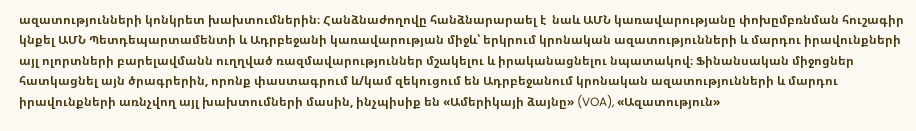ազատությունների կոնկրետ խախտումներին։ Հանձնաժողովը հանձնարարաել է  նաև ԱՄՆ կառավարությանը փոխըմբռնման հուշագիր կնքել ԱՄՆ Պետդեպարտամենտի և Ադրբեջանի կառավարության միջև՝ երկրում կրոնական ազատությունների և մարդու իրավունքների այլ ոլորտների բարելավմանն ուղղված ռազմավարություններ մշակելու և իրականացնելու նպատակով։ Ֆինանսական միջոցներ հատկացնել այն ծրագրերին, որոնք փաստագրում և/կամ զեկուցում են Ադրբեջանում կրոնական ազատությունների և մարդու իրավունքների առնչվող այլ խախտումների մասին, ինչպիսիք են «Ամերիկայի ձայնը» (VOA), «Ազատություն»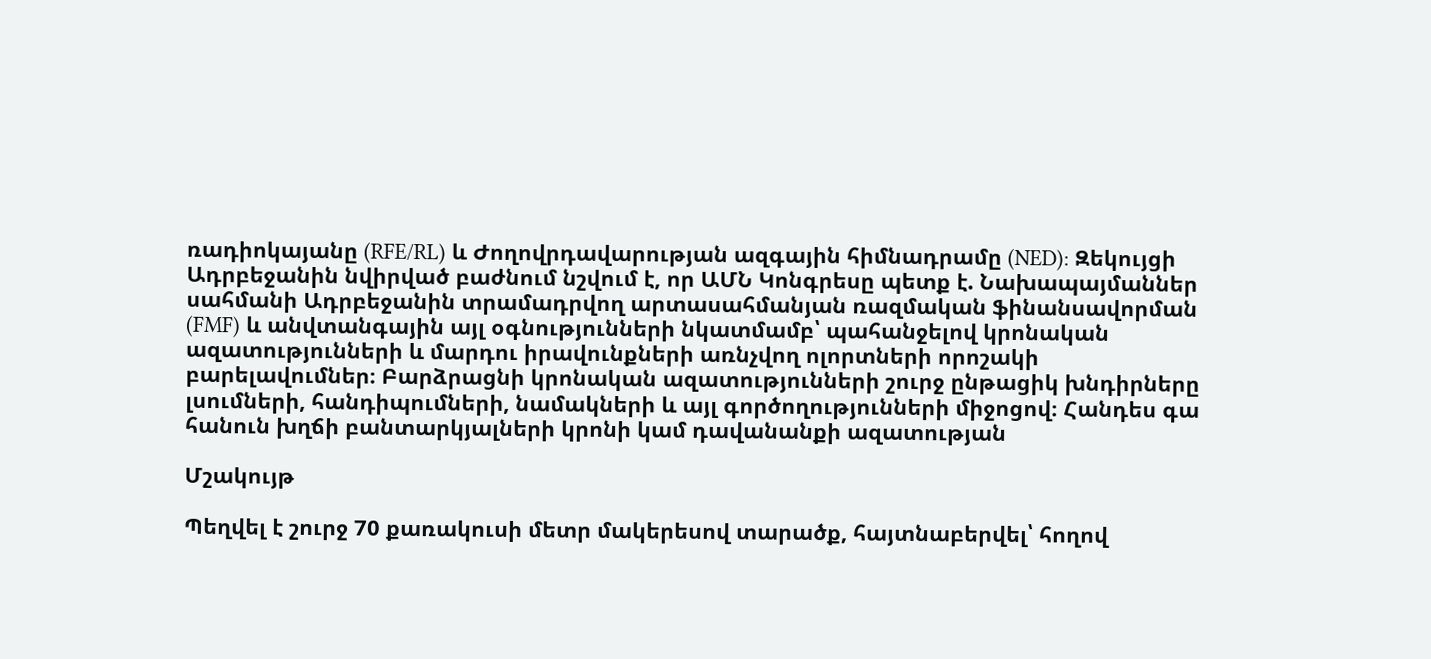ռադիոկայանը (RFE/RL) և Ժողովրդավարության ազգային հիմնադրամը (NED): Զեկույցի Ադրբեջանին նվիրված բաժնում նշվում է, որ ԱՄՆ Կոնգրեսը պետք է. Նախապայմաններ սահմանի Ադրբեջանին տրամադրվող արտասահմանյան ռազմական ֆինանսավորման (FMF) և անվտանգային այլ օգնությունների նկատմամբ՝ պահանջելով կրոնական ազատությունների և մարդու իրավունքների առնչվող ոլորտների որոշակի բարելավումներ։ Բարձրացնի կրոնական ազատությունների շուրջ ընթացիկ խնդիրները լսումների, հանդիպումների, նամակների և այլ գործողությունների միջոցով։ Հանդես գա հանուն խղճի բանտարկյալների կրոնի կամ դավանանքի ազատության

Մշակույթ

Պեղվել է շուրջ 70 քառակուսի մետր մակերեսով տարածք, հայտնաբերվել՝ հողով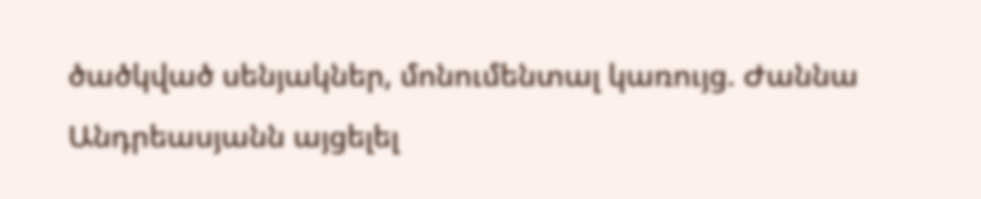ծածկված սենյակներ, մոնումենտալ կառույց. Ժաննա Անդրեասյանն այցելել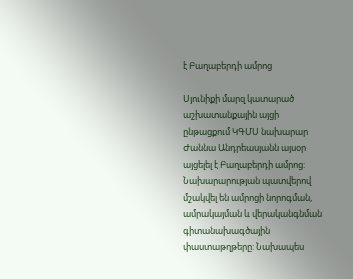է Բաղաբերդի ամրոց

Սյունիքի մարզ կատարած աշխատանքային այցի ընթացքում ԿԳՄՍ նախարար Ժաննա Անդրեասյանն այսօր այցելել է Բաղաբերդի ամրոց: Նախարարության պատվերով մշակվել են ամրոցի նորոգման, ամրակայման և վերականգնման գիտանախագծային փաստաթղթերը: Նախապես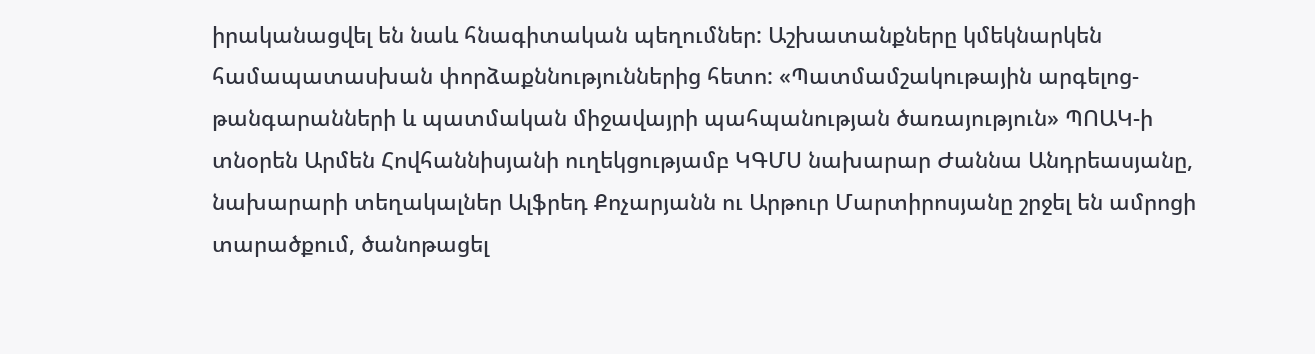իրականացվել են նաև հնագիտական պեղումներ: Աշխատանքները կմեկնարկեն համապատասխան փորձաքննություններից հետո: «Պատմամշակութային արգելոց-թանգարանների և պատմական միջավայրի պահպանության ծառայություն» ՊՈԱԿ-ի տնօրեն Արմեն Հովհաննիսյանի ուղեկցությամբ ԿԳՄՍ նախարար Ժաննա Անդրեասյանը, նախարարի տեղակալներ Ալֆրեդ Քոչարյանն ու Արթուր Մարտիրոսյանը շրջել են ամրոցի տարածքում, ծանոթացել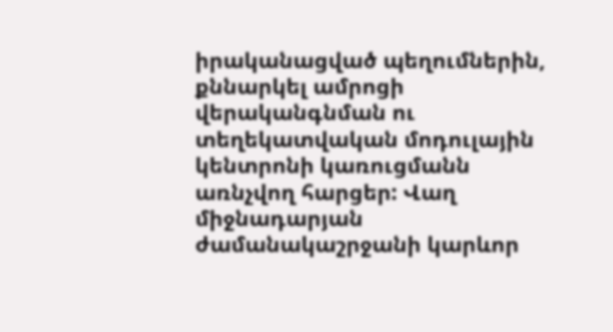իրականացված պեղումներին, քննարկել ամրոցի վերականգնման ու տեղեկատվական մոդուլային կենտրոնի կառուցմանն առնչվող հարցեր: Վաղ միջնադարյան ժամանակաշրջանի կարևոր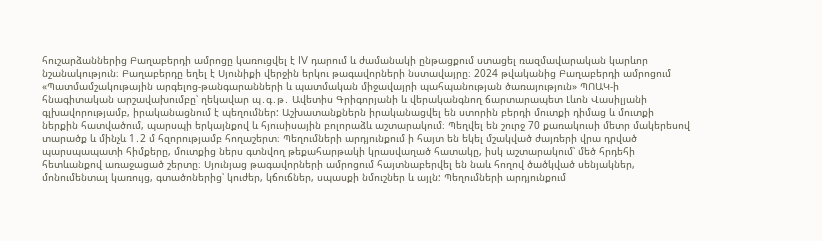հուշարձաններից Բաղաբերդի ամրոցը կառուցվել է IV դարում և ժամանակի ընթացքում ստացել ռազմավարական կարևոր նշանակություն։ Բաղաբերդը եղել է Սյունիքի վերջին երկու թագավորների նստավայրը։ 2024 թվականից Բաղաբերդի ամրոցում «Պատմամշակութային արգելոց-թանգարանների և պատմական միջավայրի պահպանության ծառայություն» ՊՈԱԿ-ի հնագիտական արշավախումբը՝ ղեկավար պ․գ․թ․ Ավետիս Գրիգորյանի և վերականգնող ճարտարապետ Լևոն Վասիլյանի գլխավորությամբ, իրականացնում է պեղումներ: Աշխատանքներն իրականացվել են ստորին բերդի մուտքի դիմաց և մուտքի ներքին հատվածում, պարսպի երկայնքով և հյուսիսային բոլորաձև աշտարակում։ Պեղվել են շուրջ 70 քառակուսի մետր մակերեսով տարածք և մինչև 1․2 մ հզորությամբ հողաշերտ։ Պեղումների արդյունքում ի հայտ են եկել մշակված ժայռերի վրա դրված պարսպապատի հիմքերը, մուտքից ներս գտնվող թեքահարթակի կրասվաղած հատակը, իսկ աշտարակում՝ մեծ հրդեհի հետևանքով առաջացած շերտը։ Սյունյաց թագավորների ամրոցում հայտնաբերվել են նաև հողով ծածկված սենյակներ, մոնումենտալ կառույց, գտածոներից՝ կուժեր, կճուճներ, սպասքի նմուշներ և այլն: Պեղումների արդյունքում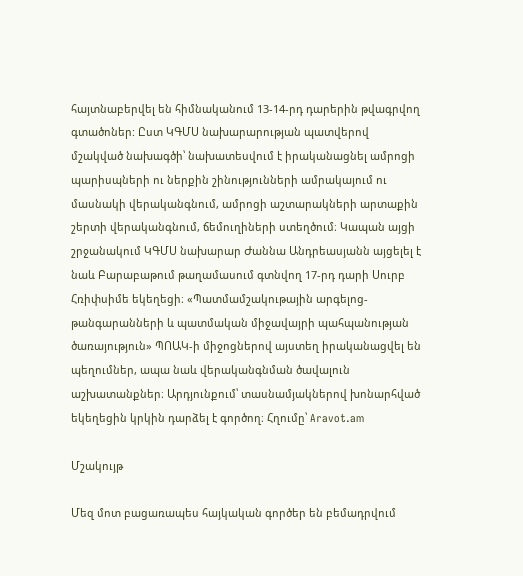հայտնաբերվել են հիմնականում 13-14-րդ դարերին թվագրվող գտածոներ: Ըստ ԿԳՄՍ նախարարության պատվերով մշակված նախագծի՝ նախատեսվում է իրականացնել ամրոցի պարիսպների ու ներքին շինությունների ամրակայում ու մասնակի վերականգնում, ամրոցի աշտարակների արտաքին շերտի վերականգնում, ճեմուղիների ստեղծում։ Կապան այցի շրջանակում ԿԳՄՍ նախարար Ժաննա Անդրեասյանն այցելել է նաև Բարաբաթում թաղամասում գտնվող 17-րդ դարի Սուրբ Հռիփսիմե եկեղեցի։ «Պատմամշակութային արգելոց-թանգարանների և պատմական միջավայրի պահպանության ծառայություն» ՊՈԱԿ-ի միջոցներով այստեղ իրականացվել են պեղումներ, ապա նաև վերականգնման ծավալուն աշխատանքներ։ Արդյունքում՝ տասնամյակներով խոնարհված եկեղեցին կրկին դարձել է գործող։ Հղումը՝ Aravot.am

Մշակույթ

Մեզ մոտ բացառապես հայկական գործեր են բեմադրվում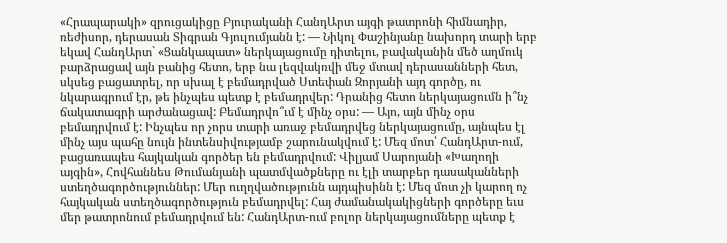«Հրապարակի» զրուցակիցը Բյուրականի ՀանդԱրտ այգի թատրոնի հիմնադիր, ռեժիսոր, դերասան Տիգրան Գյուլումյանն է: — Նիկոլ Փաշինյանը նախորդ տարի երբ եկավ ՀանդԱրտ` «Ցանկապատ» ներկայացումը դիտելու, բավականին մեծ աղմուկ բարձրացավ այն բանից հետո, երբ նա լեզվակռվի մեջ մտավ դերասանների հետ, սկսեց բացատրել, որ սխալ է բեմադրված Ստեփան Զորյանի այդ գործը, ու նկարագրում էր, թե ինչպես պետք է բեմադրվեր: Դրանից հետո ներկայացումն ի՞նչ ճակատագրի արժանացավ: Բեմադրվո՞ւմ է մինչ օրս: — Այո, այն մինչ օրս բեմադրվում է: Ինչպես որ չորս տարի առաջ բեմադրվեց ներկայացումը, այնպես էլ մինչ այս պահը նույն ինտենսիվությամբ շարունակվում է: Մեզ մոտ՝ ՀանդԱրտ-ում, բացառապես հայկական գործեր են բեմադրվում: Վիլյամ Սարոյանի «Խաղողի այգին», Հովհաննես Թումանյանի պատմվածքները ու էլի տարբեր դասականների ստեղծագործություններ: Մեր ուղղվածությունն այդպիսինն է: Մեզ մոտ չի կարող ոչ հայկական ստեղծագործություն բեմադրվել: Հայ ժամանակակիցների գործերը եւս մեր թատրոնում բեմադրվում են: ՀանդԱրտ-ում բոլոր ներկայացումները պետք է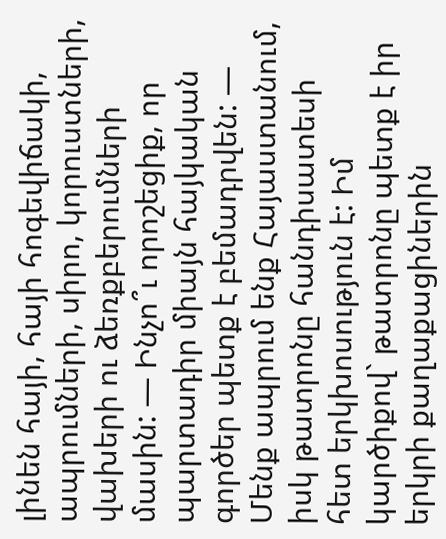լինեն հայի, հայի հոգեվիճակի, ապրումների, սիրո, կորուստների, վախերի ու ձեռքբերումների մասին: — Ինչո՞ւ որոշեցիք, որ պարտադիր միայն հայկական գործեր պետք է բեմադրվեն: — Մենք ապրում ենք Հայաստանում, իսկ թատրոնը հանդիսատեսի հետ երկխոսություն է: Իմ կարծիքով` թատրոնը պետք է իր երկրի քաղաքացիներին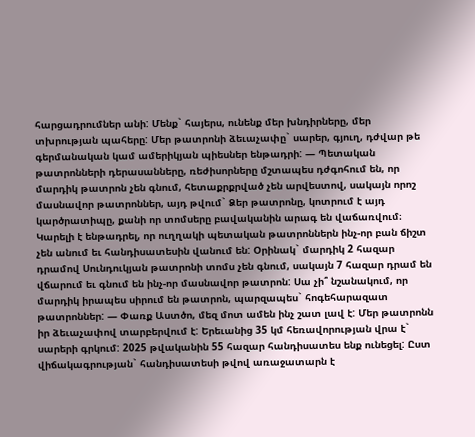հարցադրումներ անի: Մենք` հայերս, ունենք մեր խնդիրները, մեր տխրության պահերը: Մեր թատրոնի ձեւաչափը` սարեր, գյուղ, դժվար թե գերմանական կամ ամերիկյան պիեսներ ենթադրի: — Պետական թատրոնների դերասանները, ռեժիսորները մշտապես դժգոհում են, որ մարդիկ թատրոն չեն գնում, հետաքրքրված չեն արվեստով, սակայն որոշ մասնավոր թատրոններ, այդ թվում` Ձեր թատրոնը, կոտրում է այդ կարծրատիպը, քանի որ տոմսերը բավականին արագ են վաճառվում։ Կարելի է ենթադրել, որ ուղղակի պետական թատրոններն ինչ-որ բան ճիշտ չեն անում եւ հանդիսատեսին վանում են: Օրինակ` մարդիկ 2 հազար դրամով Սունդուկյան թատրոնի տոմս չեն գնում, սակայն 7 հազար դրամ են վճարում եւ գնում են ինչ-որ մասնավոր թատրոն: Սա չի՞ նշանակում, որ մարդիկ իրապես սիրում են թատրոն, պարզապես` հոգեհարազատ թատրոններ: — Փառք Աստծո, մեզ մոտ ամեն ինչ շատ լավ է: Մեր թատրոնն իր ձեւաչափով տարբերվում է: Երեւանից 35 կմ հեռավորության վրա է` սարերի գրկում: 2025 թվականին 55 հազար հանդիսատես ենք ունեցել: Ըստ վիճակագրության` հանդիսատեսի թվով առաջատարն է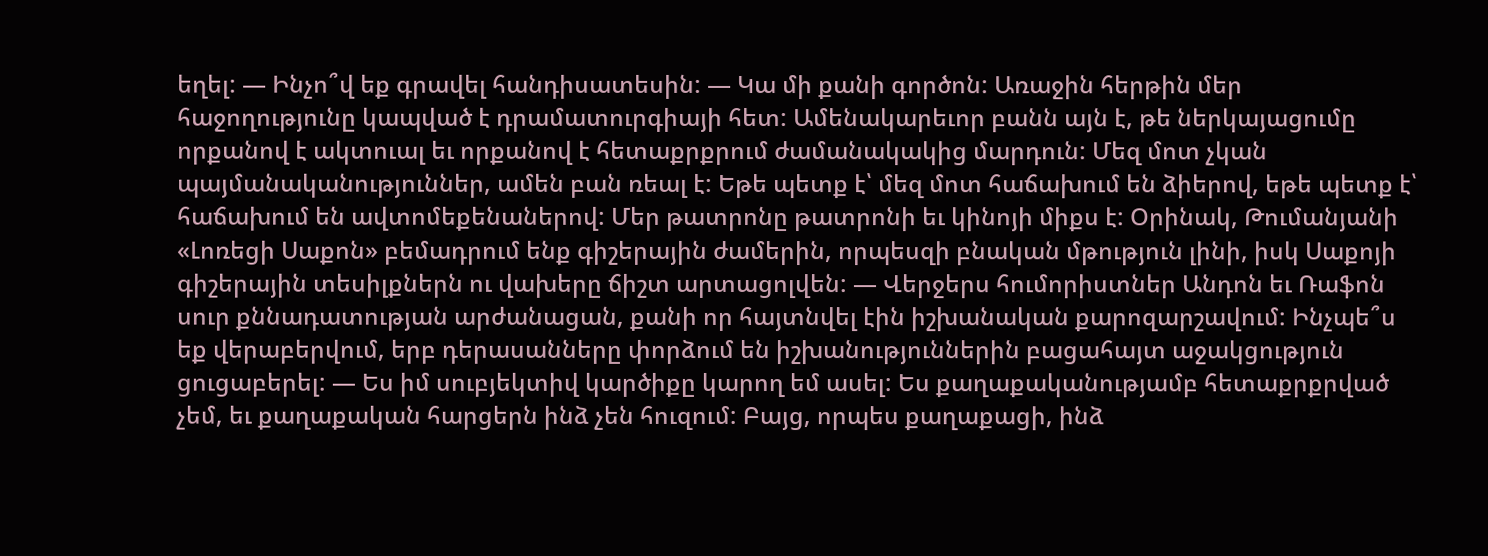եղել: — Ինչո՞վ եք գրավել հանդիսատեսին: — Կա մի քանի գործոն: Առաջին հերթին մեր հաջողությունը կապված է դրամատուրգիայի հետ: Ամենակարեւոր բանն այն է, թե ներկայացումը որքանով է ակտուալ եւ որքանով է հետաքրքրում ժամանակակից մարդուն: Մեզ մոտ չկան պայմանականություններ, ամեն բան ռեալ է: Եթե պետք է՝ մեզ մոտ հաճախում են ձիերով, եթե պետք է՝ հաճախում են ավտոմեքենաներով: Մեր թատրոնը թատրոնի եւ կինոյի միքս է: Օրինակ, Թումանյանի «Լոռեցի Սաքոն» բեմադրում ենք գիշերային ժամերին, որպեսզի բնական մթություն լինի, իսկ Սաքոյի գիշերային տեսիլքներն ու վախերը ճիշտ արտացոլվեն: — Վերջերս հումորիստներ Անդոն եւ Ռաֆոն սուր քննադատության արժանացան, քանի որ հայտնվել էին իշխանական քարոզարշավում: Ինչպե՞ս եք վերաբերվում, երբ դերասանները փորձում են իշխանություններին բացահայտ աջակցություն ցուցաբերել: — Ես իմ սուբյեկտիվ կարծիքը կարող եմ ասել: Ես քաղաքականությամբ հետաքրքրված չեմ, եւ քաղաքական հարցերն ինձ չեն հուզում: Բայց, որպես քաղաքացի, ինձ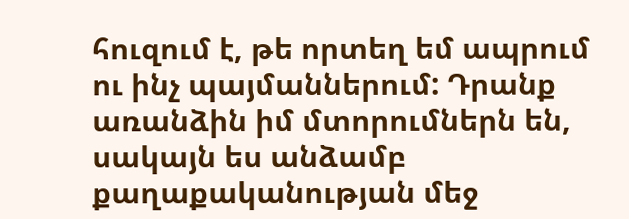հուզում է, թե որտեղ եմ ապրում ու ինչ պայմաններում: Դրանք առանձին իմ մտորումներն են, սակայն ես անձամբ քաղաքականության մեջ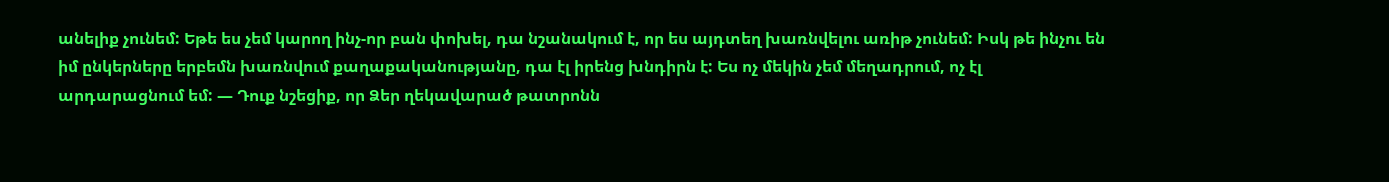անելիք չունեմ: Եթե ես չեմ կարող ինչ-որ բան փոխել, դա նշանակում է, որ ես այդտեղ խառնվելու առիթ չունեմ: Իսկ թե ինչու են իմ ընկերները երբեմն խառնվում քաղաքականությանը, դա էլ իրենց խնդիրն է: Ես ոչ մեկին չեմ մեղադրում, ոչ էլ արդարացնում եմ: — Դուք նշեցիք, որ Ձեր ղեկավարած թատրոնն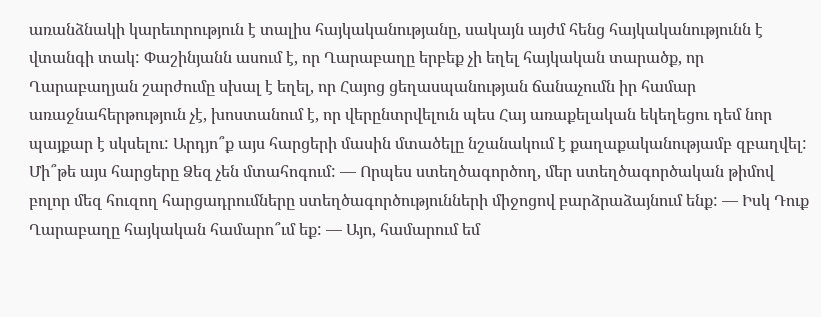առանձնակի կարեւորություն է տալիս հայկականությանը, սակայն այժմ հենց հայկականությունն է վտանգի տակ: Փաշինյանն ասում է, որ Ղարաբաղը երբեք չի եղել հայկական տարածք, որ Ղարաբաղյան շարժումը սխալ է եղել, որ Հայոց ցեղասպանության ճանաչումն իր համար առաջնահերթություն չէ, խոստանում է, որ վերընտրվելուն պես Հայ առաքելական եկեղեցու դեմ նոր պայքար է սկսելու: Արդյո՞ք այս հարցերի մասին մտածելը նշանակում է քաղաքականությամբ զբաղվել: Մի՞թե այս հարցերը Ձեզ չեն մտահոգում: — Որպես ստեղծագործող, մեր ստեղծագործական թիմով բոլոր մեզ հուզող հարցադրումները ստեղծագործությունների միջոցով բարձրաձայնում ենք: — Իսկ Դուք Ղարաբաղը հայկական համարո՞ւմ եք: — Այո, համարում եմ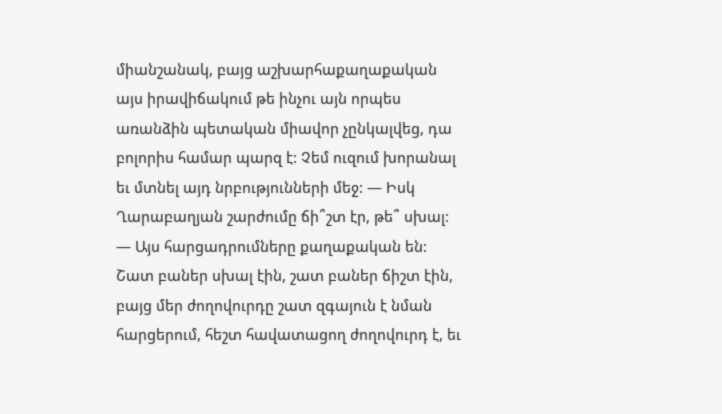միանշանակ, բայց աշխարհաքաղաքական այս իրավիճակում թե ինչու այն որպես առանձին պետական միավոր չընկալվեց, դա բոլորիս համար պարզ է: Չեմ ուզում խորանալ եւ մտնել այդ նրբությունների մեջ: — Իսկ Ղարաբաղյան շարժումը ճի՞շտ էր, թե՞ սխալ: — Այս հարցադրումները քաղաքական են: Շատ բաներ սխալ էին, շատ բաներ ճիշտ էին, բայց մեր ժողովուրդը շատ զգայուն է նման հարցերում, հեշտ հավատացող ժողովուրդ է, եւ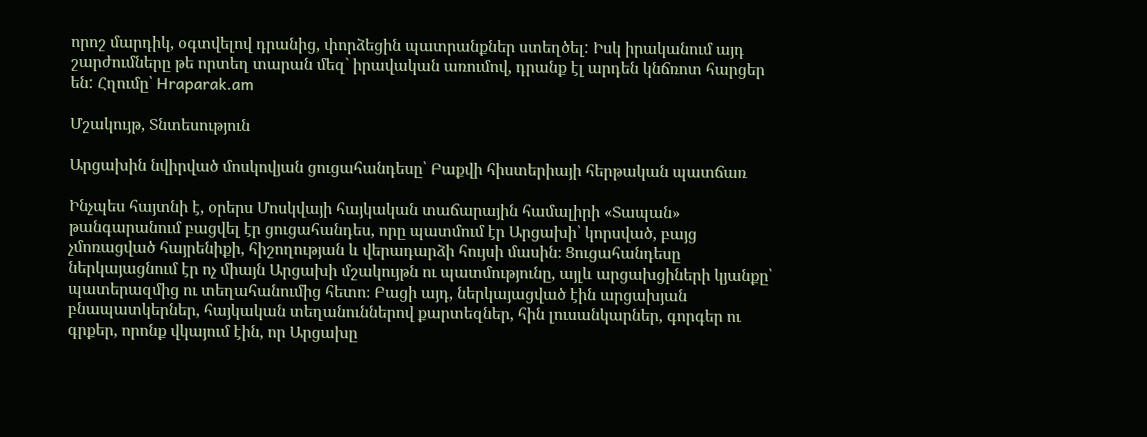որոշ մարդիկ, օգտվելով դրանից, փորձեցին պատրանքներ ստեղծել: Իսկ իրականում այդ շարժումները թե որտեղ տարան մեզ` իրավական առումով, դրանք էլ արդեն կնճռոտ հարցեր են: Հղումը՝ Hraparak.am

Մշակույթ, Տնտեսություն

Արցախին նվիրված մոսկովյան ցուցահանդեսը՝ Բաքվի հիստերիայի հերթական պատճառ

Ինչպես հայտնի է, օրերս Մոսկվայի հայկական տաճարային համալիրի «Տապան» թանգարանում բացվել էր ցուցահանդես, որը պատմում էր Արցախի՝ կորսված, բայց չմոռացված հայրենիքի, հիշողության և վերադարձի հույսի մասին։ Ցուցահանդեսը ներկայացնում էր ոչ միայն Արցախի մշակույթն ու պատմությունը, այլև արցախցիների կյանքը՝ պատերազմից ու տեղահանումից հետո։ Բացի այդ, ներկայացված էին արցախյան բնապատկերներ, հայկական տեղանուններով քարտեզներ, հին լուսանկարներ, գորգեր ու գրքեր, որոնք վկայում էին, որ Արցախը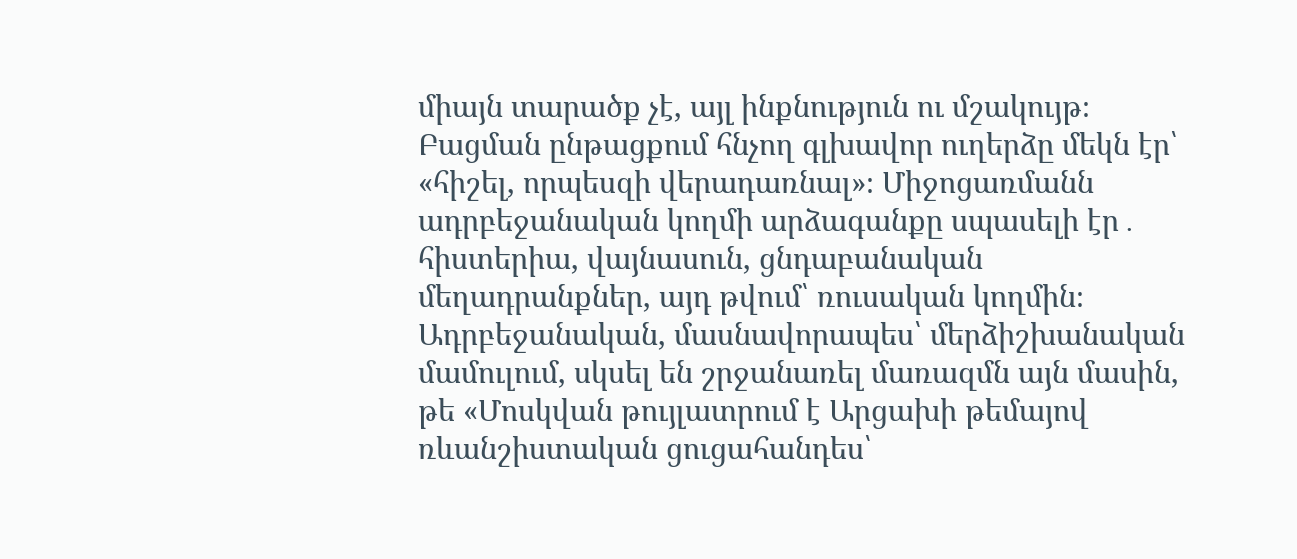միայն տարածք չէ, այլ ինքնություն ու մշակույթ։ Բացման ընթացքում հնչող գլխավոր ուղերձը մեկն էր՝ «հիշել, որպեսզի վերադառնալ»։ Միջոցառմանն ադրբեջանական կողմի արձագանքը սպասելի էր․ հիստերիա, վայնասուն, ցնդաբանական մեղադրանքներ, այդ թվում՝ ռուսական կողմին։ Ադրբեջանական, մասնավորապես՝ մերձիշխանական մամուլում, սկսել են շրջանառել մառազմն այն մասին, թե «Մոսկվան թույլատրում է Արցախի թեմայով ռևանշիստական ցուցահանդես՝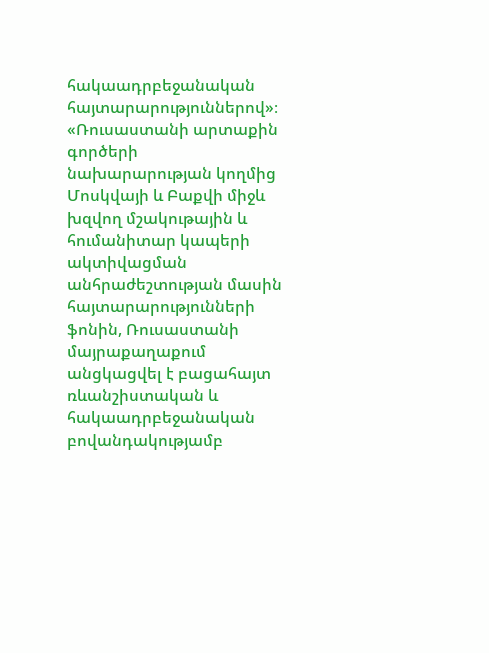հակաադրբեջանական հայտարարություններով»։ «Ռուսաստանի արտաքին գործերի նախարարության կողմից Մոսկվայի և Բաքվի միջև խզվող մշակութային և հումանիտար կապերի ակտիվացման անհրաժեշտության մասին հայտարարությունների ֆոնին, Ռուսաստանի մայրաքաղաքում անցկացվել է բացահայտ ռևանշիստական և հակաադրբեջանական բովանդակությամբ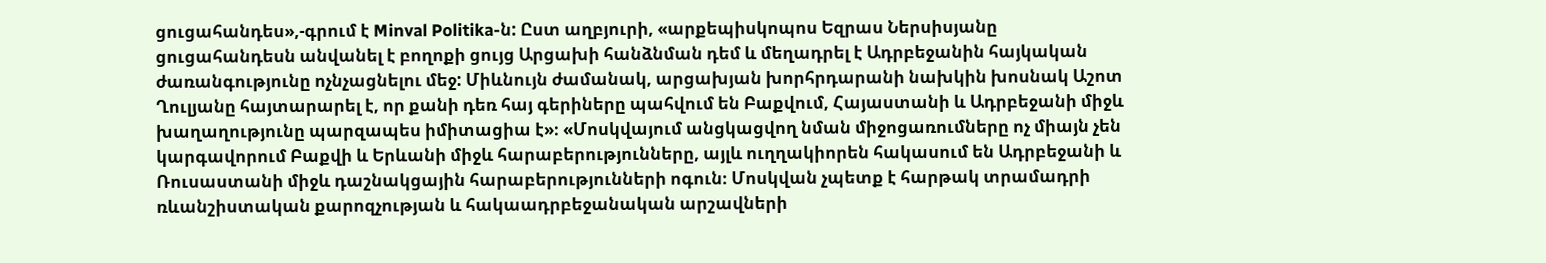ցուցահանդես»,-գրում է Minval Politika-ն: Ըստ աղբյուրի, «արքեպիսկոպոս Եզրաս Ներսիսյանը ցուցահանդեսն անվանել է բողոքի ցույց Արցախի հանձնման դեմ և մեղադրել է Ադրբեջանին հայկական ժառանգությունը ոչնչացնելու մեջ: Միևնույն ժամանակ, արցախյան խորհրդարանի նախկին խոսնակ Աշոտ Ղուլյանը հայտարարել է, որ քանի դեռ հայ գերիները պահվում են Բաքվում, Հայաստանի և Ադրբեջանի միջև խաղաղությունը պարզապես իմիտացիա է»։ «Մոսկվայում անցկացվող նման միջոցառումները ոչ միայն չեն կարգավորում Բաքվի և Երևանի միջև հարաբերությունները, այլև ուղղակիորեն հակասում են Ադրբեջանի և Ռուսաստանի միջև դաշնակցային հարաբերությունների ոգուն։ Մոսկվան չպետք է հարթակ տրամադրի ռևանշիստական քարոզչության և հակաադրբեջանական արշավների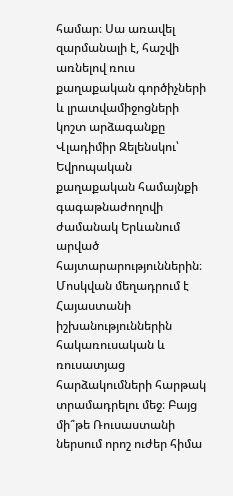համար։ Սա առավել զարմանալի է, հաշվի առնելով ռուս քաղաքական գործիչների և լրատվամիջոցների կոշտ արձագանքը Վլադիմիր Զելենսկու՝ Եվրոպական քաղաքական համայնքի գագաթնաժողովի ժամանակ Երևանում արված հայտարարություններին։ Մոսկվան մեղադրում է Հայաստանի իշխանություններին հակառուսական և ռուսատյաց հարձակումների հարթակ տրամադրելու մեջ։ Բայց մի՞թե Ռուսաստանի ներսում որոշ ուժեր հիմա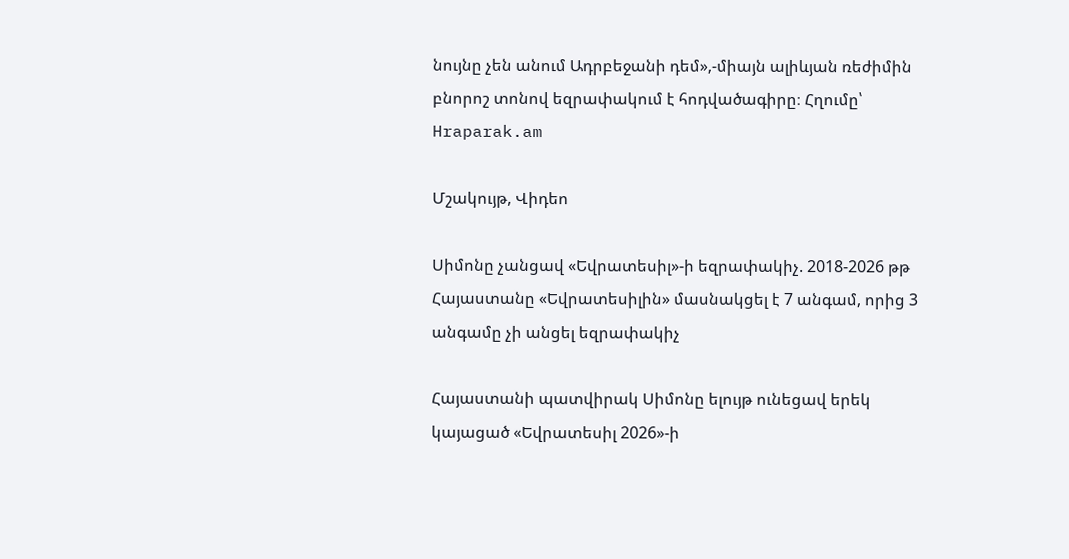նույնը չեն անում Ադրբեջանի դեմ»,-միայն ալիևյան ռեժիմին բնորոշ տոնով եզրափակում է հոդվածագիրը։ Հղումը՝ Hraparak.am

Մշակույթ, Վիդեո

Սիմոնը չանցավ «Եվրատեսիլ»-ի եզրափակիչ. 2018-2026 թթ Հայաստանը «Եվրատեսիլին» մասնակցել է 7 անգամ, որից 3 անգամը չի անցել եզրափակիչ

Հայաստանի պատվիրակ Սիմոնը ելույթ ունեցավ երեկ կայացած «Եվրատեսիլ 2026»-ի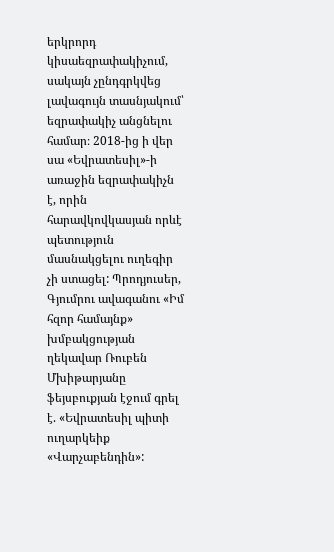երկրորդ կիսաեզրափակիչում, սակայն չընդգրկվեց լավագույն տասնյակում՝ եզրափակիչ անցնելու համար։ 2018-ից ի վեր սա «Եվրատեսիլ»-ի առաջին եզրափակիչն է, որին հարավկովկասյան որևէ պետություն մասնակցելու ուղեգիր չի ստացել: Պրոդյուսեր, Գյումրու ավագանու «Իմ հզոր համայնք» խմբակցության ղեկավար Ռուբեն Մխիթարյանը ֆեյսբուքյան էջում գրել է. «Եվրատեսիլ պիտի ուղարկեիք «Վարչաբենդին»: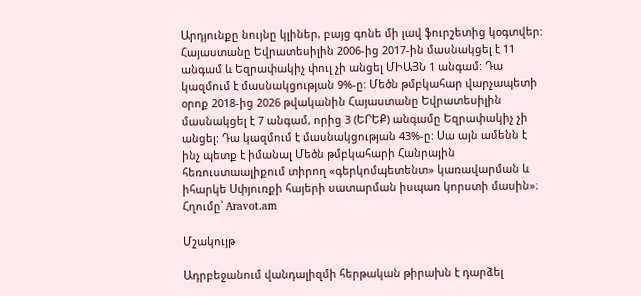Արդյունքը նույնը կլիներ, բայց գոնե մի լավ ֆուրշետից կօգտվեր: Հայաստանը Եվրատեսիլին 2006-ից 2017-ին մասնակցել է 11 անգամ և Եզրափակիչ փուլ չի անցել ՄԻԱՅՆ 1 անգամ: Դա կազմում է մասնակցության 9%-ը: Մեծն թմբկահար վարչապետի օրոք 2018-ից 2026 թվականին Հայաստանը Եվրատեսիլին մասնակցել է 7 անգամ, որից 3 (ԵՐԵՔ) անգամը Եզրափակիչ չի անցել: Դա կազմում է մասնակցության 43%-ը: Սա այն ամենն է ինչ պետք է իմանալ Մեծն թմբկահարի Հանրային հեռուստաալիքում տիրող «գերկոմպետենտ» կառավարման և իհարկե Սփյուռքի հայերի սատարման իսպառ կորստի մասին»։ Հղումը՝ Aravot.am

Մշակույթ

Ադրբեջանում վանդալիզմի հերթական թիրախն է դարձել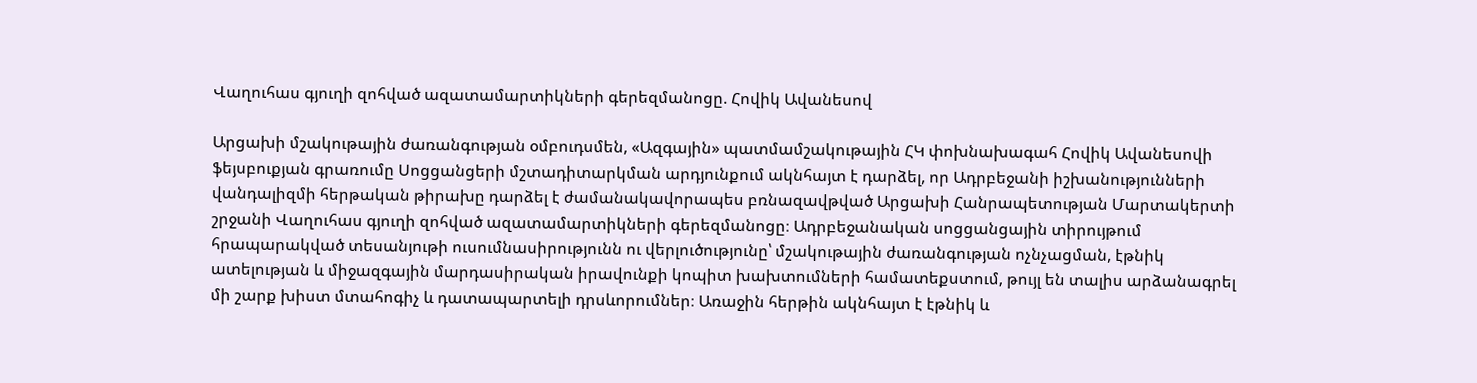Վաղուհաս գյուղի զոհված ազատամարտիկների գերեզմանոցը. Հովիկ Ավանեսով

Արցախի մշակութային ժառանգության օմբուդսմեն, «Ազգային» պատմամշակութային ՀԿ փոխնախագահ Հովիկ Ավանեսովի ֆեյսբուքյան գրառումը Սոցցանցերի մշտադիտարկման արդյունքում ակնհայտ է դարձել, որ Ադրբեջանի իշխանությունների վանդալիզմի հերթական թիրախը դարձել է ժամանակավորապես բռնազավթված Արցախի Հանրապետության Մարտակերտի շրջանի Վաղուհաս գյուղի զոհված ազատամարտիկների գերեզմանոցը։ Ադրբեջանական սոցցանցային տիրույթում հրապարակված տեսանյութի ուսումնասիրությունն ու վերլուծությունը՝ մշակութային ժառանգության ոչնչացման, էթնիկ ատելության և միջազգային մարդասիրական իրավունքի կոպիտ խախտումների համատեքստում, թույլ են տալիս արձանագրել մի շարք խիստ մտահոգիչ և դատապարտելի դրսևորումներ։ Առաջին հերթին ակնհայտ է էթնիկ և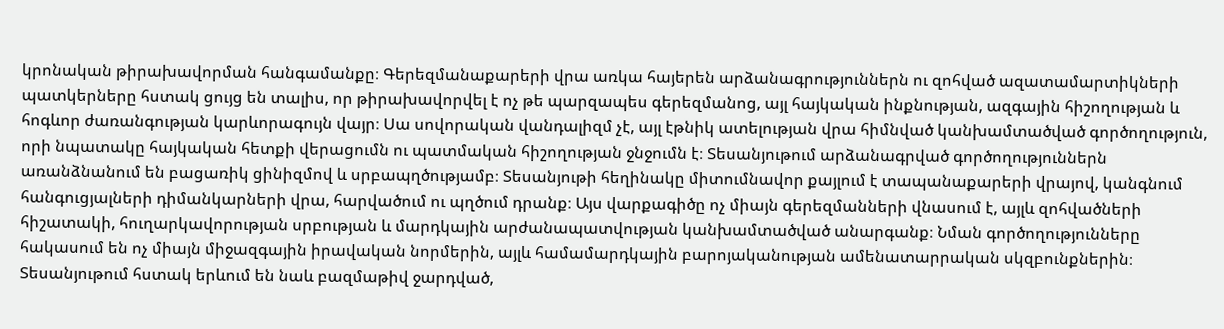կրոնական թիրախավորման հանգամանքը։ Գերեզմանաքարերի վրա առկա հայերեն արձանագրություններն ու զոհված ազատամարտիկների պատկերները հստակ ցույց են տալիս, որ թիրախավորվել է ոչ թե պարզապես գերեզմանոց, այլ հայկական ինքնության, ազգային հիշողության և հոգևոր ժառանգության կարևորագույն վայր։ Սա սովորական վանդալիզմ չէ, այլ էթնիկ ատելության վրա հիմնված կանխամտածված գործողություն, որի նպատակը հայկական հետքի վերացումն ու պատմական հիշողության ջնջումն է։ Տեսանյութում արձանագրված գործողություններն առանձնանում են բացառիկ ցինիզմով և սրբապղծությամբ։ Տեսանյութի հեղինակը միտումնավոր քայլում է տապանաքարերի վրայով, կանգնում հանգուցյալների դիմանկարների վրա, հարվածում ու պղծում դրանք։ Այս վարքագիծը ոչ միայն գերեզմանների վնասում է, այլև զոհվածների հիշատակի, հուղարկավորության սրբության և մարդկային արժանապատվության կանխամտածված անարգանք։ Նման գործողությունները հակասում են ոչ միայն միջազգային իրավական նորմերին, այլև համամարդկային բարոյականության ամենատարրական սկզբունքներին։ Տեսանյութում հստակ երևում են նաև բազմաթիվ ջարդված,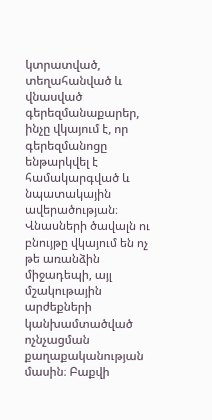կտրատված, տեղահանված և վնասված գերեզմանաքարեր, ինչը վկայում է, որ գերեզմանոցը ենթարկվել է համակարգված և նպատակային ավերածության։ Վնասների ծավալն ու բնույթը վկայում են ոչ թե առանձին միջադեպի, այլ մշակութային արժեքների կանխամտածված ոչնչացման քաղաքականության մասին։ Բաքվի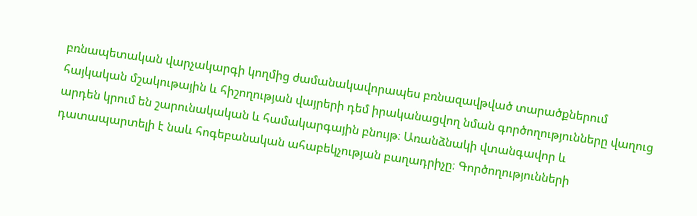բռնապետական վարչակարգի կողմից ժամանակավորապես բռնազավթված տարածքներում հայկական մշակութային և հիշողության վայրերի դեմ իրականացվող նման գործողությունները վաղուց արդեն կրում են շարունակական և համակարգային բնույթ։ Առանձնակի վտանգավոր և դատապարտելի է նաև հոգեբանական ահաբեկչության բաղադրիչը։ Գործողությունների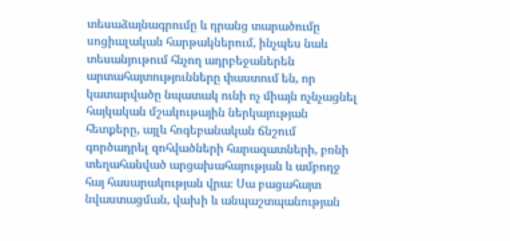տեսաձայնագրումը և դրանց տարածումը սոցիալական հարթակներում, ինչպես նաև տեսանյութում հնչող ադրբեջաներեն արտահայտությունները փաստում են, որ կատարվածը նպատակ ունի ոչ միայն ոչնչացնել հայկական մշակութային ներկայության հետքերը, այլև հոգեբանական ճնշում գործադրել զոհվածների հարազատների, բռնի տեղահանված արցախահայության և ամբողջ հայ հասարակության վրա։ Սա բացահայտ նվաստացման, վախի և անպաշտպանության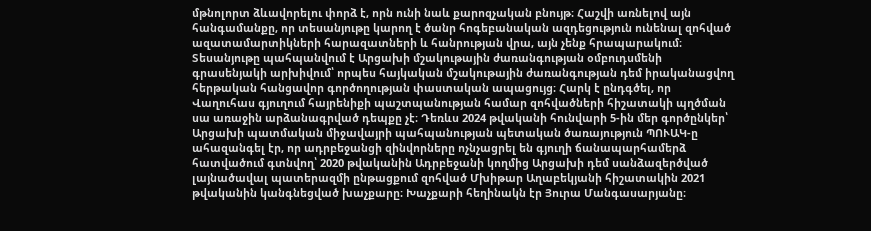մթնոլորտ ձևավորելու փորձ է, որն ունի նաև քարոզչական բնույթ։ Հաշվի առնելով այն հանգամանքը, որ տեսանյութը կարող է ծանր հոգեբանական ազդեցություն ունենալ զոհված ազատամարտիկների հարազատների և հանրության վրա, այն չենք հրապարակում։ Տեսանյութը պահպանվում է Արցախի մշակութային ժառանգության օմբուդսմենի գրասենյակի արխիվում՝ որպես հայկական մշակութային ժառանգության դեմ իրականացվող հերթական հանցավոր գործողության փաստական ապացույց։ Հարկ է ընդգծել, որ Վաղուհաս գյուղում հայրենիքի պաշտպանության համար զոհվածների հիշատակի պղծման սա առաջին արձանագրված դեպքը չէ։ Դեռևս 2024 թվականի հունվարի 5-ին մեր գործընկեր՝ Արցախի պատմական միջավայրի պահպանության պետական ծառայություն ՊՈՒԱԿ-ը ահազանգել էր, որ ադրբեջանցի զինվորները ոչնչացրել են գյուղի ճանապարհամերձ հատվածում գտնվող՝ 2020 թվականին Ադրբեջանի կողմից Արցախի դեմ սանձազերծված լայնածավալ պատերազմի ընթացքում զոհված Մխիթար Աղաբեկյանի հիշատակին 2021 թվականին կանգնեցված խաչքարը։ Խաչքարի հեղինակն էր Յուրա Մանգասարյանը։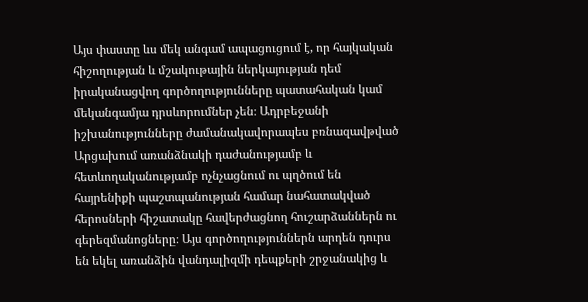Այս փաստը ևս մեկ անգամ ապացուցում է, որ հայկական հիշողության և մշակութային ներկայության դեմ իրականացվող գործողությունները պատահական կամ մեկանգամյա դրսևորումներ չեն։ Ադրբեջանի իշխանությունները ժամանակավորապես բռնազավթված Արցախում առանձնակի դաժանությամբ և հետևողականությամբ ոչնչացնում ու պղծում են հայրենիքի պաշտպանության համար նահատակված հերոսների հիշատակը հավերժացնող հուշարձաններն ու գերեզմանոցները։ Այս գործողություններն արդեն դուրս են եկել առանձին վանդալիզմի դեպքերի շրջանակից և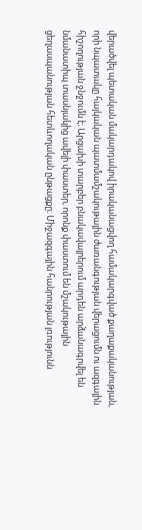վերածվել պետական մակարդակով իրականացվող համակարգված քաղաքականության, որի նպատակը հայկական պատմամշակութային ժառանգության վերացումն ու ազգային հիշողության ջնջումն է։ Արցախի տարբեր բնակավայրերում արդեն արձանագրվել են նմանատիպ տասնյակից ավելի փաստեր, որոնք փաստում են մշակութային ցեղասպանության հետևողական ընթացքը։ Միջազգային հանրության լռությունն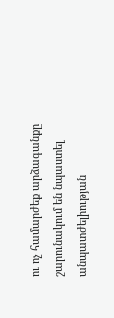ու ոչ համարժեք արձագանքը շարունակում են նպաստել անպատժելիության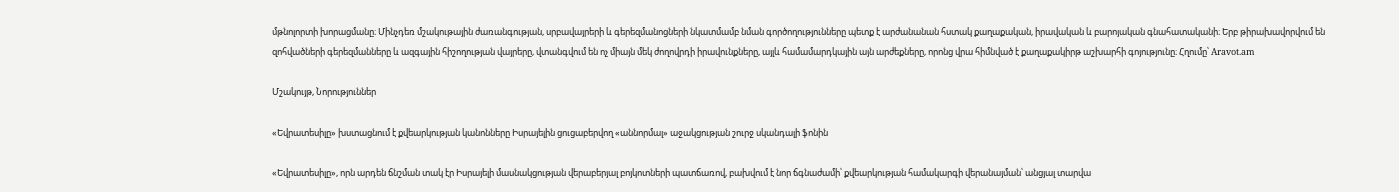մթնոլորտի խորացմանը։ Մինչդեռ մշակութային ժառանգության, սրբավայրերի և գերեզմանոցների նկատմամբ նման գործողությունները պետք է արժանանան հստակ քաղաքական, իրավական և բարոյական գնահատականի։ Երբ թիրախավորվում են զոհվածների գերեզմանները և ազգային հիշողության վայրերը, վտանգվում են ոչ միայն մեկ ժողովրդի իրավունքները, այլև համամարդկային այն արժեքները, որոնց վրա հիմնված է քաղաքակիրթ աշխարհի գոյությունը։ Հղումը՝ Aravot.am

Մշակույթ, Նորություններ

«Եվրատեսիլը» խստացնում է քվեարկության կանոնները Իսրայելին ցուցաբերվող «աննորմալ» աջակցության շուրջ սկանդալի ֆոնին

«Եվրատեսիլը», որն արդեն ճնշման տակ էր Իսրայելի մասնակցության վերաբերյալ բոյկոտների պատճառով, բախվում է նոր ճգնաժամի՝ քվեարկության համակարգի վերանայման՝ անցյալ տարվա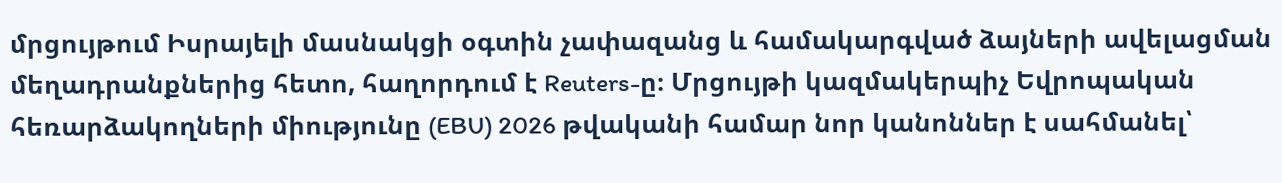մրցույթում Իսրայելի մասնակցի օգտին չափազանց և համակարգված ձայների ավելացման մեղադրանքներից հետո, հաղորդում է Reuters-ը։ Մրցույթի կազմակերպիչ Եվրոպական հեռարձակողների միությունը (EBU) 2026 թվականի համար նոր կանոններ է սահմանել՝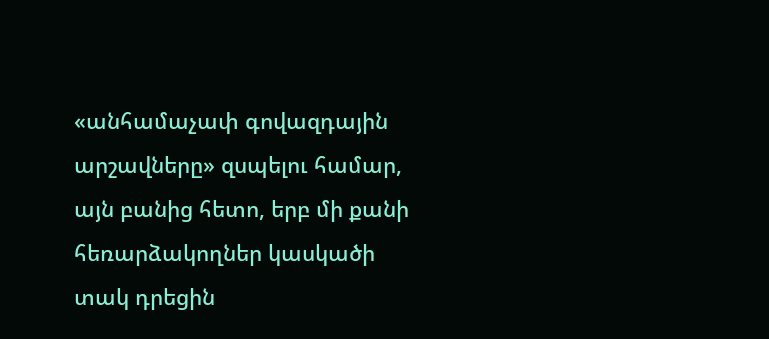«անհամաչափ գովազդային արշավները» զսպելու համար, այն բանից հետո, երբ մի քանի հեռարձակողներ կասկածի տակ դրեցին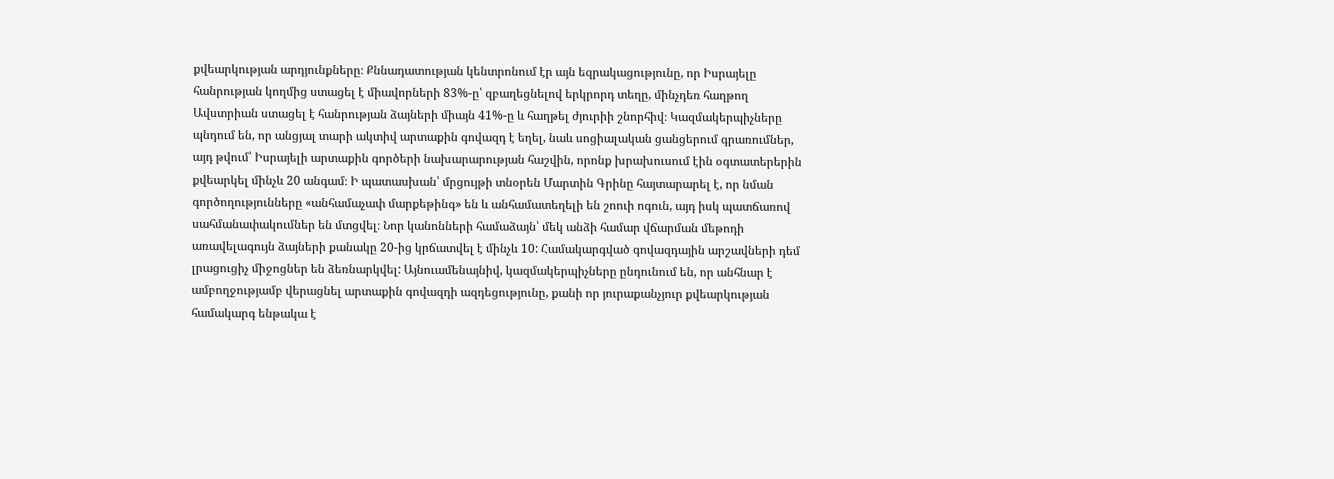քվեարկության արդյունքները։ Քննադատության կենտրոնում էր այն եզրակացությունը, որ Իսրայելը հանրության կողմից ստացել է միավորների 83%-ը՝ զբաղեցնելով երկրորդ տեղը, մինչդեռ հաղթող Ավստրիան ստացել է հանրության ձայների միայն 41%-ը և հաղթել ժյուրիի շնորհիվ։ Կազմակերպիչները պնդում են, որ անցյալ տարի ակտիվ արտաքին գովազդ է եղել, նաև սոցիալական ցանցերում գրառումներ, այդ թվում՝ Իսրայելի արտաքին գործերի նախարարության հաշվին, որոնք խրախուսում էին օգտատերերին քվեարկել մինչև 20 անգամ։ Ի պատասխան՝ մրցույթի տնօրեն Մարտին Գրինը հայտարարել է, որ նման գործողությունները «անհամաչափ մարքեթինգ» են և անհամատեղելի են շոուի ոգուն, այդ իսկ պատճառով սահմանափակումներ են մտցվել։ Նոր կանոնների համաձայն՝ մեկ անձի համար վճարման մեթոդի առավելագույն ձայների քանակը 20-ից կրճատվել է մինչև 10: Համակարգված գովազդային արշավների դեմ լրացուցիչ միջոցներ են ձեռնարկվել: Այնուամենայնիվ, կազմակերպիչները ընդունում են, որ անհնար է ամբողջությամբ վերացնել արտաքին գովազդի ազդեցությունը, քանի որ յուրաքանչյուր քվեարկության համակարգ ենթակա է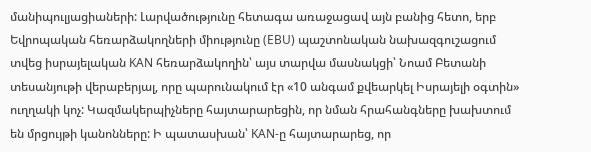մանիպուլյացիաների: Լարվածությունը հետագա առաջացավ այն բանից հետո, երբ Եվրոպական հեռարձակողների միությունը (EBU) պաշտոնական նախազգուշացում տվեց իսրայելական KAN հեռարձակողին՝ այս տարվա մասնակցի՝ Նոամ Բետանի տեսանյութի վերաբերյալ, որը պարունակում էր «10 անգամ քվեարկել Իսրայելի օգտին» ուղղակի կոչ: Կազմակերպիչները հայտարարեցին, որ նման հրահանգները խախտում են մրցույթի կանոնները: Ի պատասխան՝ KAN-ը հայտարարեց, որ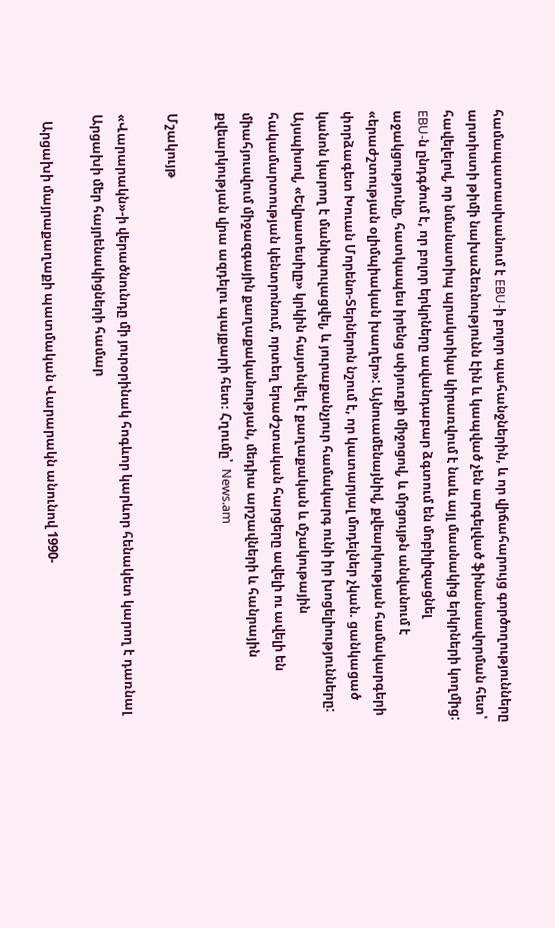համապատասխանում է EBU-ի բոլոր պահանջներին, և որ վիճահարույց գործողությունները արտիստի թիմի նախաձեռնությունն էին և կապված չեն արգելված ֆինանսավորման հետ՝ հավելելով, որ նմանատիպ պրակտիկա կիրառվում է նաև այլ մասնակից երկրների կողմից: EBU-ն ընդգծում է, որ բոլոր երկրները ավանդաբար ձգտում են մոբիլիզացնել աջակցությունը, հատկապես իրենց սփյուռքի միջոցով, և մրցույթն անվանում է «երաժշտության օլիմպիական խաղեր»: Այնուամենայնիվ, քվեարկության համակարգերի փորձագետ Խուան Մորենո-Տերներոն նշում է, որ կատարյալ մոդելներ չկան. ցանկացած կանոն կարող է մանիպուլացվել, և յուրաքանչյուր համակարգ ունի իր խոցելիությունները: Այսպիսով, «Եվրատեսիլը» կրկին հայտնվել է քաղաքական և մշակութային հակամարտության կենտրոնում, որտեղ երաժշտական հարցերը ավելի ու ավելի են միահյուսվում միջազգային քաղաքականության, մեդիա արշավների և հանրային քվեարկության վրա ազդելու պայքարի հետ։ Հղումը՝  News.am

Մշակույթ

«Վարարակն»-ի վերածնունդը մի յուրօրինակ հոգևոր կարևոր հենակետ կարող է դառնալ Արցախի մեր հայրենակիցների համար

  Արցախի մայրաքաղաքի պատմական Վարարակն անունով 1990-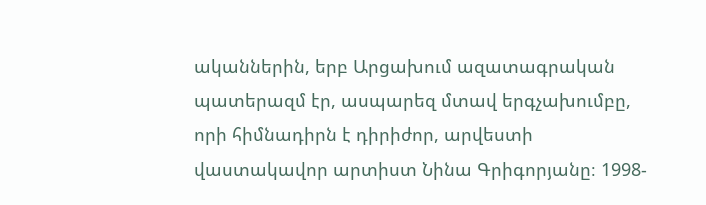ականներին, երբ Արցախում ազատագրական պատերազմ էր, ասպարեզ մտավ երգչախումբը, որի հիմնադիրն է դիրիժոր, արվեստի վաստակավոր արտիստ Նինա Գրիգորյանը։ 1998-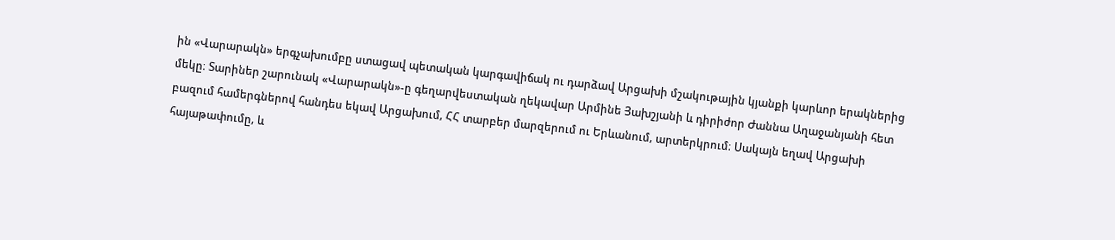ին «Վարարակն» երգչախումբը ստացավ պետական կարգավիճակ ու դարձավ Արցախի մշակութային կյանքի կարևոր երակներից մեկը։ Տարիներ շարունակ «Վարարակն»-ը գեղարվեստական ղեկավար Արմինե Յախշյանի և դիրիժոր Ժաննա Աղաջանյանի հետ բազում համերգներով հանդես եկավ Արցախում, ՀՀ տարբեր մարզերում ու Երևանում, արտերկրում։ Սակայն եղավ Արցախի հայաթափումը, և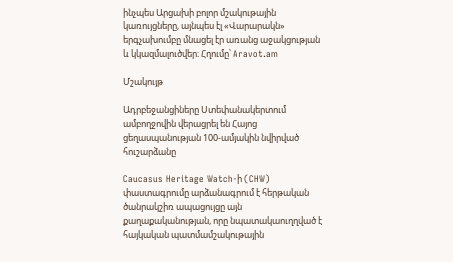ինչպես Արցախի բոլոր մշակութային կառույցները, այնպես էլ «Վարարակն» երգչախումբը մնացել էր առանց աջակցության և կկազմալուծվեր։ Հղումը՝ Aravot.am

Մշակույթ

Ադրբեջանցիները Ստեփանակերտում ամբողջովին վերացրել են Հայոց ցեղասպանության 100-ամյակին նվիրված հուշարձանը

Caucasus Heritage Watch-ի (CHW) փաստագրումը արձանագրում է հերթական ծանրակշիռ ապացույցը այն քաղաքականության, որը նպատակաուղղված է հայկական պատմամշակութային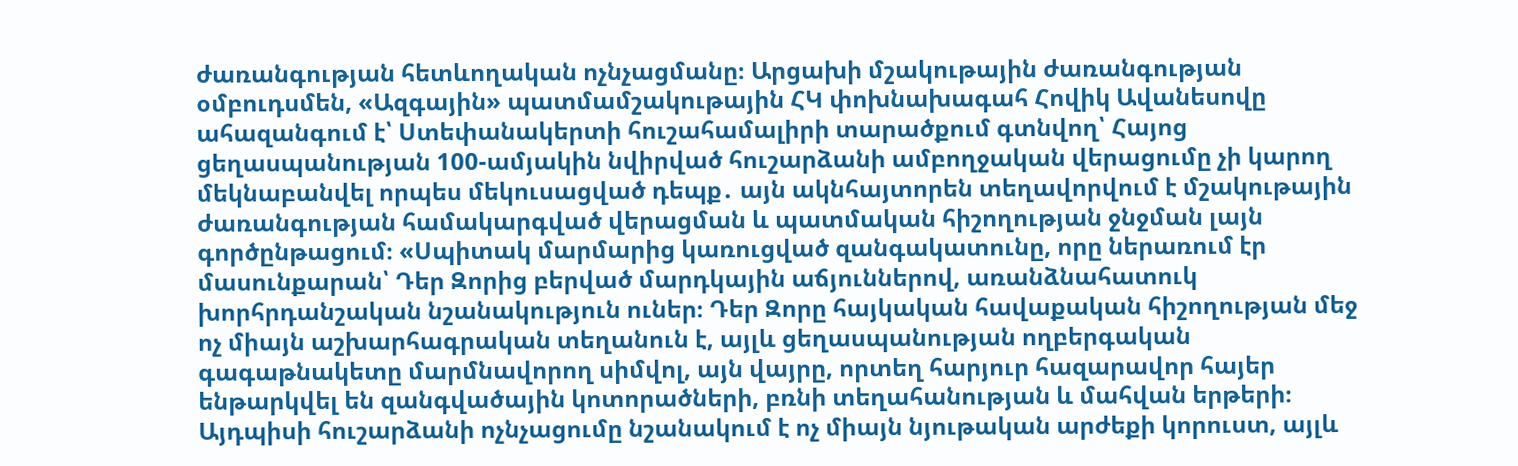ժառանգության հետևողական ոչնչացմանը։ Արցախի մշակութային ժառանգության օմբուդսմեն, «Ազգային» պատմամշակութային ՀԿ փոխնախագահ Հովիկ Ավանեսովը ահազանգում է՝ Ստեփանակերտի հուշահամալիրի տարածքում գտնվող՝ Հայոց ցեղասպանության 100-ամյակին նվիրված հուշարձանի ամբողջական վերացումը չի կարող մեկնաբանվել որպես մեկուսացված դեպք․ այն ակնհայտորեն տեղավորվում է մշակութային ժառանգության համակարգված վերացման և պատմական հիշողության ջնջման լայն գործընթացում։ «Սպիտակ մարմարից կառուցված զանգակատունը, որը ներառում էր մասունքարան՝ Դեր Զորից բերված մարդկային աճյուններով, առանձնահատուկ խորհրդանշական նշանակություն ուներ։ Դեր Զորը հայկական հավաքական հիշողության մեջ ոչ միայն աշխարհագրական տեղանուն է, այլև ցեղասպանության ողբերգական գագաթնակետը մարմնավորող սիմվոլ, այն վայրը, որտեղ հարյուր հազարավոր հայեր ենթարկվել են զանգվածային կոտորածների, բռնի տեղահանության և մահվան երթերի։ Այդպիսի հուշարձանի ոչնչացումը նշանակում է ոչ միայն նյութական արժեքի կորուստ, այլև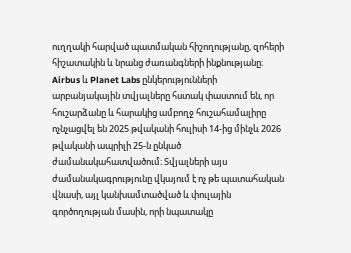ուղղակի հարված պատմական հիշողությանը, զոհերի հիշատակին և նրանց ժառանգների ինքնությանը։ Airbus և Planet Labs ընկերությունների արբանյակային տվյալները հստակ փաստում են, որ հուշարձանը և հարակից ամբողջ հուշահամալիրը ոչնչացվել են 2025 թվականի հուլիսի 14-ից մինչև 2026 թվականի ապրիլի 25-ն ընկած ժամանակահատվածում։ Տվյալների այս ժամանակագրությունը վկայում է ոչ թե պատահական վնասի, այլ կանխամտածված և փուլային գործողության մասին, որի նպատակը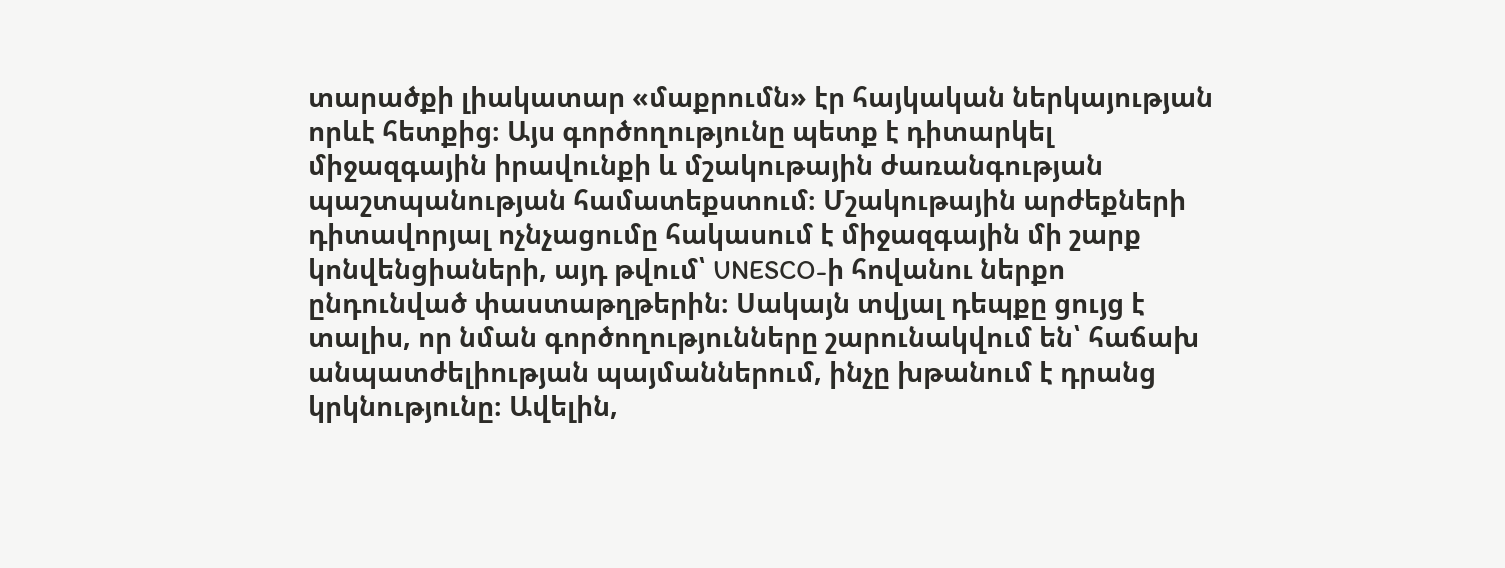տարածքի լիակատար «մաքրումն» էր հայկական ներկայության որևէ հետքից։ Այս գործողությունը պետք է դիտարկել միջազգային իրավունքի և մշակութային ժառանգության պաշտպանության համատեքստում։ Մշակութային արժեքների դիտավորյալ ոչնչացումը հակասում է միջազգային մի շարք կոնվենցիաների, այդ թվում՝ UNESCO-ի հովանու ներքո ընդունված փաստաթղթերին։ Սակայն տվյալ դեպքը ցույց է տալիս, որ նման գործողությունները շարունակվում են՝ հաճախ անպատժելիության պայմաններում, ինչը խթանում է դրանց կրկնությունը։ Ավելին,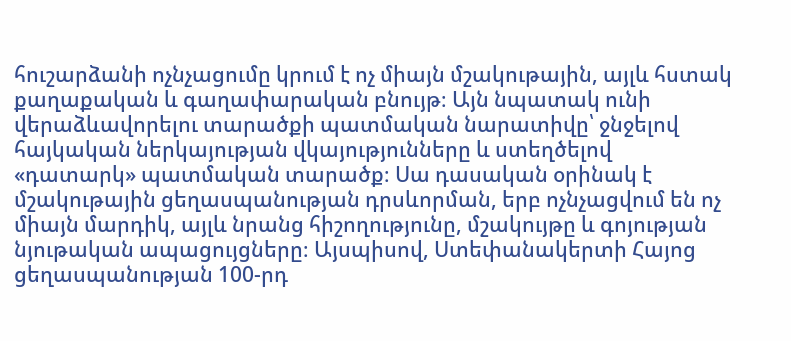հուշարձանի ոչնչացումը կրում է ոչ միայն մշակութային, այլև հստակ քաղաքական և գաղափարական բնույթ։ Այն նպատակ ունի վերաձևավորելու տարածքի պատմական նարատիվը՝ ջնջելով հայկական ներկայության վկայությունները և ստեղծելով «դատարկ» պատմական տարածք։ Սա դասական օրինակ է մշակութային ցեղասպանության դրսևորման, երբ ոչնչացվում են ոչ միայն մարդիկ, այլև նրանց հիշողությունը, մշակույթը և գոյության նյութական ապացույցները։ Այսպիսով, Ստեփանակերտի Հայոց ցեղասպանության 100-րդ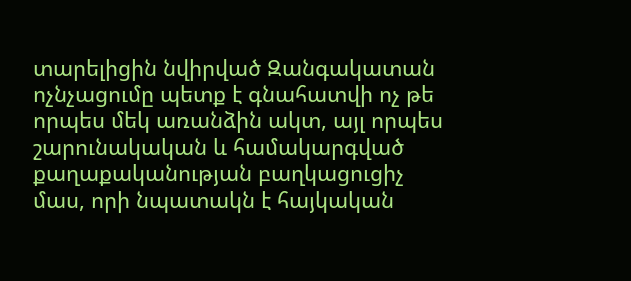տարելիցին նվիրված Զանգակատան ոչնչացումը պետք է գնահատվի ոչ թե որպես մեկ առանձին ակտ, այլ որպես շարունակական և համակարգված քաղաքականության բաղկացուցիչ մաս, որի նպատակն է հայկական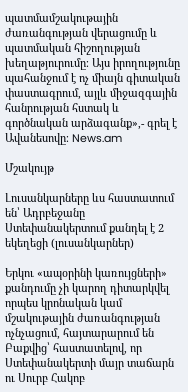պատմամշակութային ժառանգության վերացումը և պատմական հիշողության խեղաթյուրումը։ Այս իրողությունը պահանջում է ոչ միայն գիտական փաստագրում, այլև միջազգային հանրության հստակ և գործնական արձագանք»,- գրել է Ավանեսովը։ News.am

Մշակույթ

Լուսանկարները ևս հաստատում են՝ Ադրբեջանը Ստեփանակերտում քանդել է 2 եկեղեցի (լուսանկարներ)

Երկու «ապօրինի կառույցների» քանդումը չի կարող դիտարկվել որպես կրոնական կամ մշակութային ժառանգության ոչնչացում, հայտարարում են Բաքվից՝ հաստատելով, որ Ստեփանակերտի մայր տաճարն ու Սուրբ Հակոբ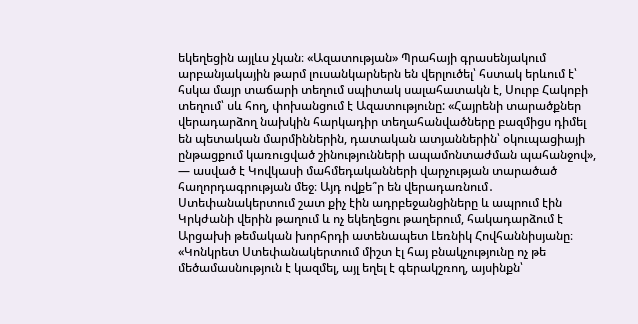եկեղեցին այլևս չկան։ «Ազատության» Պրահայի գրասենյակում արբանյակային թարմ լուսանկարներն են վերլուծել՝ հստակ երևում է՝ հսկա մայր տաճարի տեղում սպիտակ սալահատակն է, Սուրբ Հակոբի տեղում՝ սև հող, փոխանցում է Ազատությունը: «Հայրենի տարածքներ վերադարձող նախկին հարկադիր տեղահանվածները բազմիցս դիմել են պետական մարմիններին, դատական ատյաններին՝ օկուպացիայի ընթացքում կառուցված շինությունների ապամոնտաժման պահանջով», — ասված է Կովկասի մահմեդականների վարչության տարածած հաղորդագրության մեջ։ Այդ ովքե՞ր են վերադառնում․ Ստեփանակերտում շատ քիչ էին ադրբեջանցիները և ապրում էին Կրկժանի վերին թաղում և ոչ եկեղեցու թաղերում, հակադարձում է Արցախի թեմական խորհրդի ատենապետ Լեռնիկ Հովհաննիսյանը։ «Կոնկրետ Ստեփանակերտում միշտ էլ հայ բնակչությունը ոչ թե մեծամասնություն է կազմել, այլ եղել է գերակշռող, այսինքն՝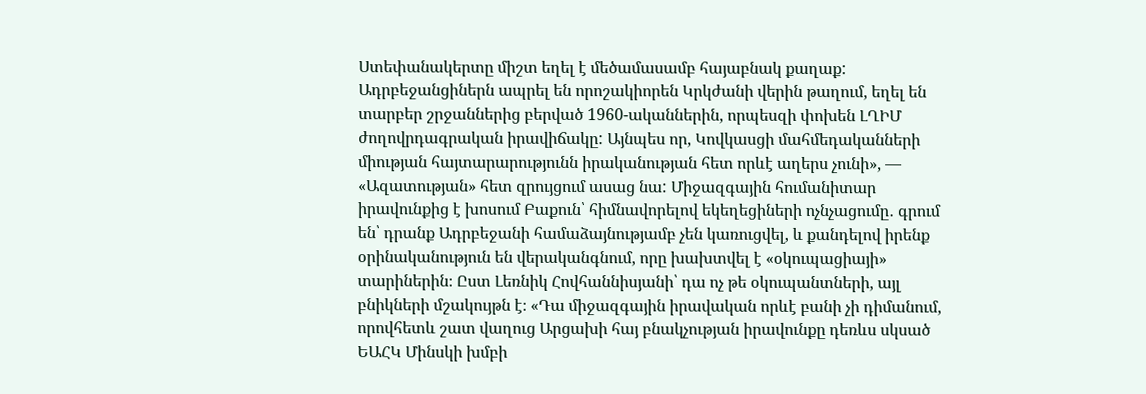Ստեփանակերտը միշտ եղել է մեծամասամբ հայաբնակ քաղաք: Ադրբեջանցիներն ապրել են որոշակիորեն Կրկժանի վերին թաղում, եղել են տարբեր շրջաններից բերված 1960-ականներին, որպեսզի փոխեն ԼՂԻՄ ժողովրդագրական իրավիճակը: Այնպես որ, Կովկասցի մահմեդականների միության հայտարարությունն իրականության հետ որևէ աղերս չունի», — «Ազատության» հետ զրույցում ասաց նա: Միջազգային հումանիտար իրավունքից է խոսում Բաքուն՝ հիմնավորելով եկեղեցիների ոչնչացումը․ գրում են՝ դրանք Ադրբեջանի համաձայնությամբ չեն կառուցվել, և քանդելով իրենք օրինականություն են վերականգնում, որը խախտվել է «օկուպացիայի» տարիներին։ Ըստ Լեռնիկ Հովհաննիսյանի՝ դա ոչ թե օկուպանտների, այլ բնիկների մշակույթն է։ «Դա միջազգային իրավական որևէ բանի չի դիմանում, որովհետև շատ վաղուց Արցախի հայ բնակչության իրավունքը դեռևս սկսած ԵԱՀԿ Մինսկի խմբի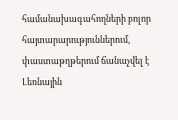համանախագահողների բոլոր հայտարարություններում, փաստաթղթերում ճանաչվել է Լեռնային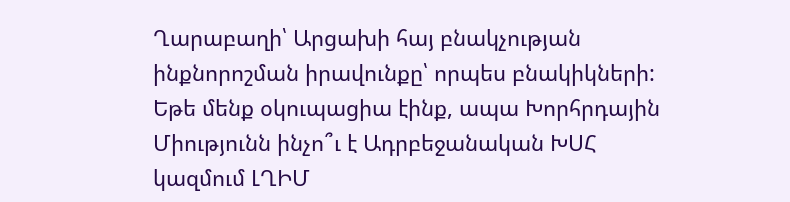Ղարաբաղի՝ Արցախի հայ բնակչության ինքնորոշման իրավունքը՝ որպես բնակիկների: Եթե մենք օկուպացիա էինք, ապա Խորհրդային Միությունն ինչո՞ւ է Ադրբեջանական ԽՍՀ կազմում ԼՂԻՄ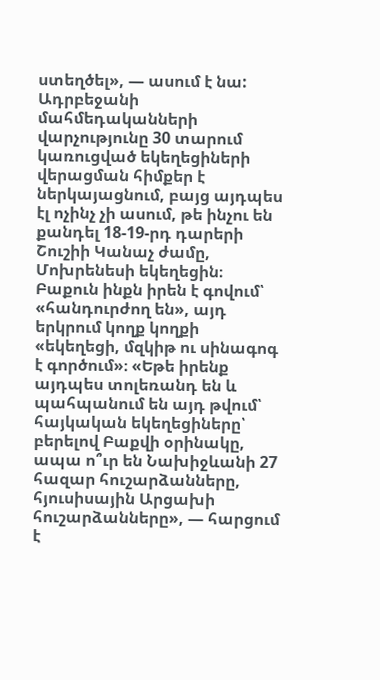ստեղծել», — ասում է նա: Ադրբեջանի մահմեդականների վարչությունը 30 տարում կառուցված եկեղեցիների վերացման հիմքեր է ներկայացնում, բայց այդպես էլ ոչինչ չի ասում, թե ինչու են քանդել 18-19-րդ դարերի Շուշիի Կանաչ ժամը, Մոխրենեսի եկեղեցին։ Բաքուն ինքն իրեն է գովում՝ «հանդուրժող են», այդ երկրում կողք կողքի «եկեղեցի, մզկիթ ու սինագոգ է գործում»։ «Եթե իրենք այդպես տոլեռանդ են և պահպանում են այդ թվում՝ հայկական եկեղեցիները՝ բերելով Բաքվի օրինակը, ապա ո՞ւր են Նախիջևանի 27 հազար հուշարձանները, հյուսիսային Արցախի հուշարձանները», — հարցում է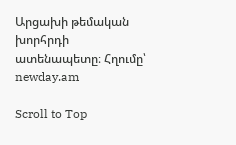Արցախի թեմական խորհրդի ատենապետը։ Հղումը՝ newday.am

Scroll to Top